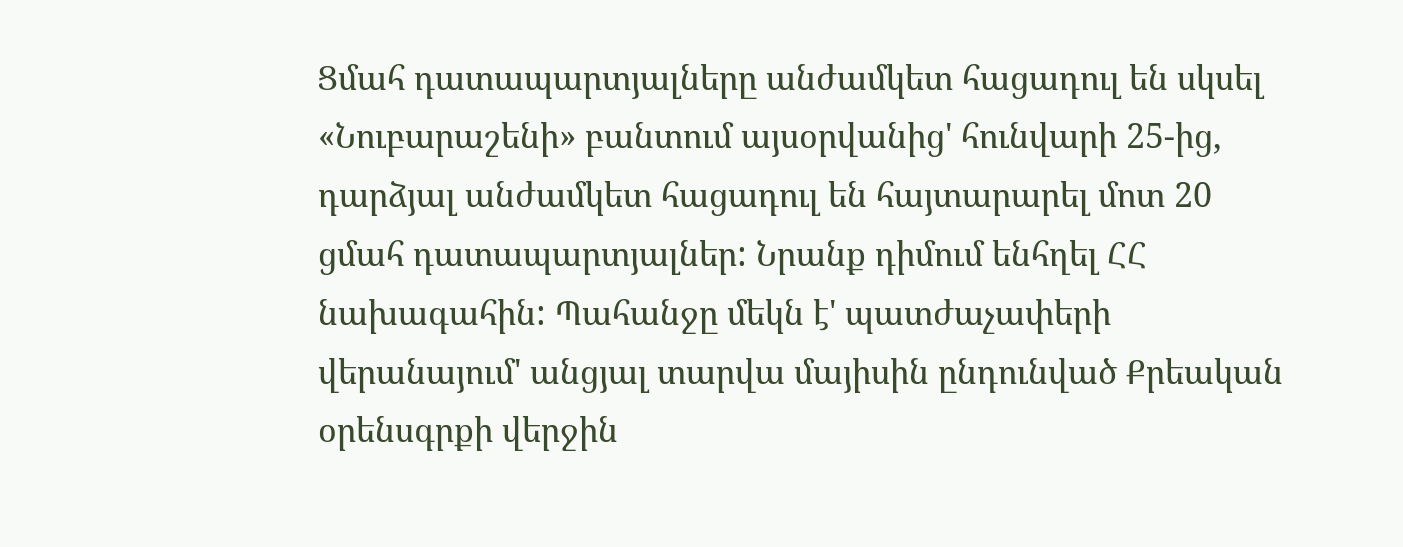Ցմահ դատապարտյալները անժամկետ հացադուլ են սկսել
«Նուբարաշենի» բանտում այսօրվանից' հունվարի 25-ից, դարձյալ անժամկետ հացադուլ են հայտարարել մոտ 20 ցմահ դատապարտյալներ: Նրանք դիմում ենհղել ՀՀ նախագահին: Պահանջը մեկն է' պատժաչափերի վերանայում' անցյալ տարվա մայիսին ընդունված Քրեական օրենսգրքի վերջին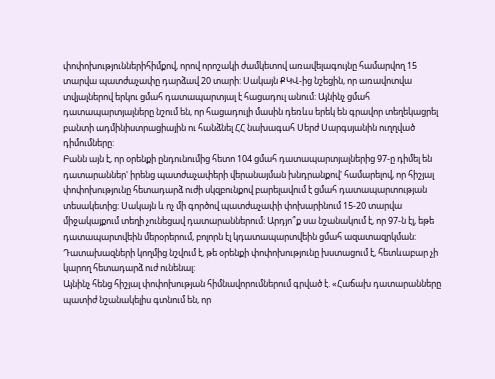փոփոխություններիհիմքով, որով որոշակի ժամկետով առավելագույնը համարվող 15 տարվա պատժաչափը դարձավ 20 տարի: Սակայն ՔԿՎ-ից նշեցին, որ առավոտվա տվյալներով երկու ցմահ դատապարտյալ է հացադուլ անում: Այնինչ ցմահ դատապարտյալները նշում են, որ հացադուլի մասին դեռևս երեկ են գրավոր տեղեկացրել բանտի ադմինիստրացիային ու հանձնել ՀՀ նախագահ Սերժ Սարգսյանին ուղղված դիմումները:
Բանն այն է, որ օրենքի ընդունումից հետո 104 ցմահ դատապարտյալներից 97-ը դիմել են դատարաններ' իրենց պատժաչափերի վերանայման խնդրանքով' համարելով, որ հիշյալ փոփոխությունը հետադարձ ուժի սկզբունքով բարելավում է ցմահ դատապարտության տեսակետից: Սակայն և ոչ մի գործով պատժաչափի փոխարինում 15-20 տարվա միջակայքում տեղի չունեցավ դատարաններում: Արդյո՞ք սա նշանակում է, որ 97-ն էլ, եթե դատապարտվեին մերօրերում, բոլորն էլ կդատապարտվեին ցմահ ազատազրկման: Դատախազների կողմից նշվում է, թե օրենքի փոփոխությունը խստացում է, հետևաբար չի կարող հետադարձ ուժ ունենալ:
Այնինչ հենց հիշյալ փոփոխության հիմնավորումներում գրված է. «Հաճախ դատարանները պատիժ նշանակելիս գտնում են, որ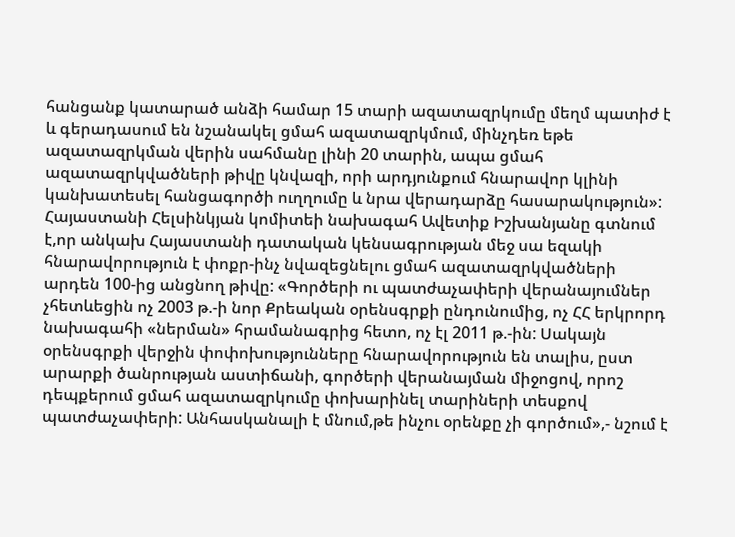հանցանք կատարած անձի համար 15 տարի ազատազրկումը մեղմ պատիժ է և գերադասում են նշանակել ցմահ ազատազրկմում, մինչդեռ եթե ազատազրկման վերին սահմանը լինի 20 տարին, ապա ցմահ ազատազրկվածների թիվը կնվազի, որի արդյունքում հնարավոր կլինի կանխատեսել հանցագործի ուղղումը և նրա վերադարձը հասարակություն»:
Հայաստանի Հելսինկյան կոմիտեի նախագահ Ավետիք Իշխանյանը գտնում է,որ անկախ Հայաստանի դատական կենսագրության մեջ սա եզակի հնարավորություն է փոքր-ինչ նվազեցնելու ցմահ ազատազրկվածների արդեն 100-ից անցնող թիվը: «Գործերի ու պատժաչափերի վերանայումներ չհետևեցին ոչ 2003 թ.-ի նոր Քրեական օրենսգրքի ընդունումից, ոչ ՀՀ երկրորդ նախագահի «ներման» հրամանագրից հետո, ոչ էլ 2011 թ.-ին: Սակայն օրենսգրքի վերջին փոփոխությունները հնարավորություն են տալիս, ըստ արարքի ծանրության աստիճանի, գործերի վերանայման միջոցով, որոշ դեպքերում ցմահ ազատազրկումը փոխարինել տարիների տեսքով պատժաչափերի: Անհասկանալի է մնում,թե ինչու օրենքը չի գործում»,- նշում է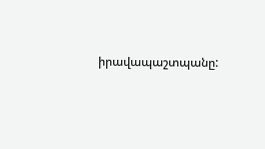իրավապաշտպանը: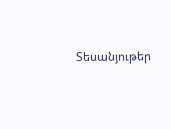Տեսանյութեր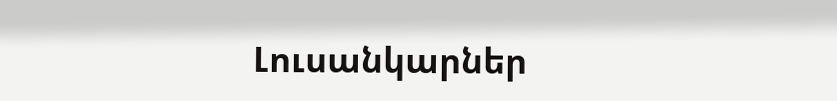Լուսանկարներ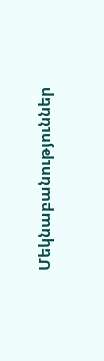Մեկնաբանություններ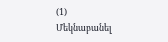(1)
Մեկնաբանել